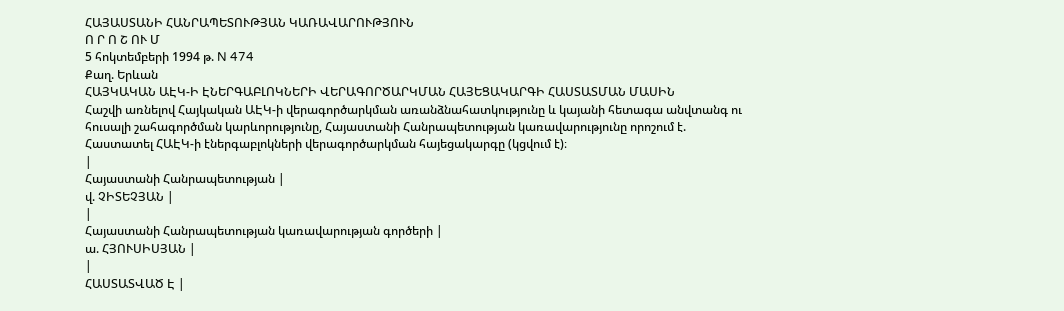ՀԱՅԱՍՏԱՆԻ ՀԱՆՐԱՊԵՏՈՒԹՅԱՆ ԿԱՌԱՎԱՐՈՒԹՅՈՒՆ
Ո Ր Ո Շ ՈՒ Մ
5 հոկտեմբերի 1994 թ. N 474
Քաղ. Երևան
ՀԱՅԿԱԿԱՆ ԱԷԿ-Ի ԷՆԵՐԳԱԲԼՈԿՆԵՐԻ ՎԵՐԱԳՈՐԾԱՐԿՄԱՆ ՀԱՅԵՑԱԿԱՐԳԻ ՀԱՍՏԱՏՄԱՆ ՄԱՍԻՆ
Հաշվի առնելով Հայկական ԱԷԿ-ի վերագործարկման առանձնահատկությունը և կայանի հետագա անվտանգ ու հուսալի շահագործման կարևորությունը, Հայաստանի Հանրապետության կառավարությունը որոշում է.
Հաստատել ՀԱԷԿ-ի էներգաբլոկների վերագործարկման հայեցակարգը (կցվում է)։
|
Հայաստանի Հանրապետության |
վ. ՉԻՏԵՉՅԱՆ |
|
Հայաստանի Հանրապետության կառավարության գործերի |
ա. ՀՅՈՒՍԻՍՅԱՆ |
|
ՀԱՍՏԱՏՎԱԾ Է |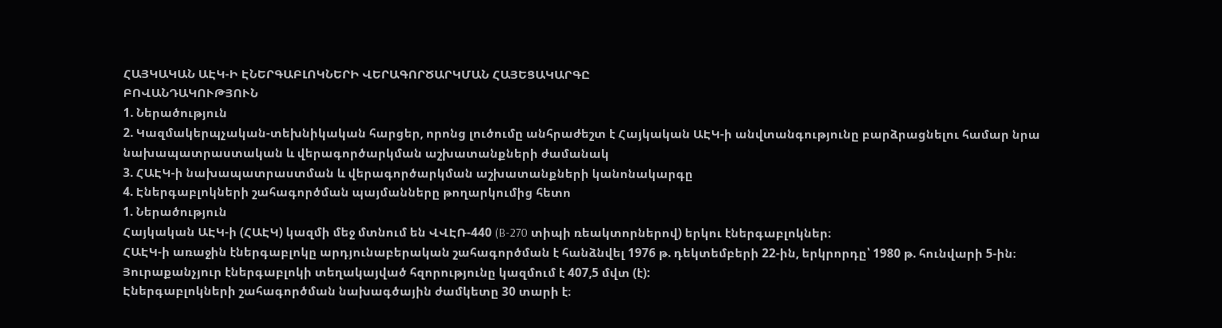ՀԱՅԿԱԿԱՆ ԱԷԿ-Ի ԷՆԵՐԳԱԲԼՈԿՆԵՐԻ ՎԵՐԱԳՈՐԾԱՐԿՄԱՆ ՀԱՅԵՑԱԿԱՐԳԸ
ԲՈՎԱՆԴԱԿՈՒԹՅՈՒՆ
1. Ներածություն
2. Կազմակերպչական-տեխնիկական հարցեր, որոնց լուծումը անհրաժեշտ է Հայկական ԱԷԿ-ի անվտանգությունը բարձրացնելու համար նրա նախապատրաստական և վերագործարկման աշխատանքների ժամանակ
3. ՀԱԷԿ-ի նախապատրաստման և վերագործարկման աշխատանքների կանոնակարգը
4. Էներգաբլոկների շահագործման պայմանները թողարկումից հետո
1. Ներածություն
Հայկական ԱԷԿ-ի (ՀԱԷԿ) կազմի մեջ մտնում են ՎՎԷՌ-440 (B-270 տիպի ռեակտորներով) երկու էներգաբլոկներ։
ՀԱԷԿ-ի առաջին էներգաբլոկը արդյունաբերական շահագործման է հանձնվել 1976 թ. դեկտեմբերի 22-ին, երկրորդը՝ 1980 թ. հունվարի 5-ին։ Յուրաքանչյուր էներգաբլոկի տեղակայված հզորությունը կազմում է 407,5 մվտ (է):
Էներգաբլոկների շահագործման նախագծային ժամկետը 30 տարի է։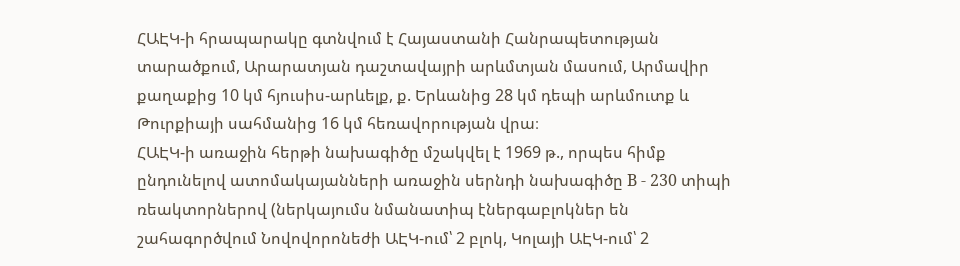ՀԱԷԿ-ի հրապարակը գտնվում է Հայաստանի Հանրապետության տարածքում, Արարատյան դաշտավայրի արևմտյան մասում, Արմավիր քաղաքից 10 կմ հյուսիս-արևելք, ք. Երևանից 28 կմ դեպի արևմուտք և Թուրքիայի սահմանից 16 կմ հեռավորության վրա։
ՀԱԷԿ-ի առաջին հերթի նախագիծը մշակվել է 1969 թ., որպես հիմք ընդունելով ատոմակայանների առաջին սերնդի նախագիծը B - 230 տիպի ռեակտորներով (ներկայումս նմանատիպ էներգաբլոկներ են շահագործվում Նովովորոնեժի ԱԷԿ-ում՝ 2 բլոկ, Կոլայի ԱԷԿ-ում՝ 2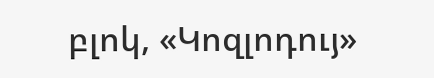բլոկ, «Կոզլոդույ»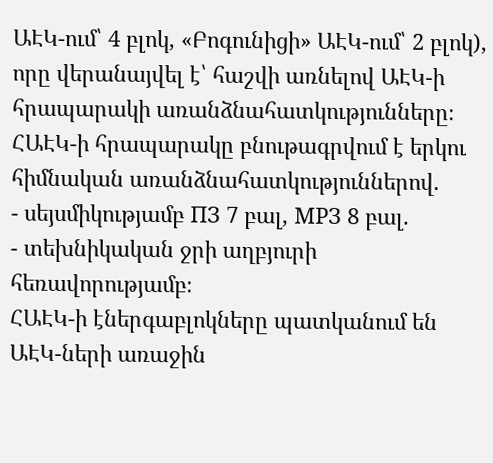ԱԷԿ-ում՝ 4 բլոկ, «Բոգունիցի» ԱԷԿ-ում՝ 2 բլոկ), որը վերանայվել է՝ հաշվի առնելով ԱԷԿ-ի հրապարակի առանձնահատկությունները։
ՀԱԷԿ-ի հրապարակը բնութագրվում է երկու հիմնական առանձնահատկություններով.
- սեյսմիկությամբ ПЗ 7 բալ, МРЗ 8 բալ.
- տեխնիկական ջրի աղբյուրի հեռավորությամբ։
ՀԱԷԿ-ի էներգաբլոկները պատկանում են ԱԷԿ-ների առաջին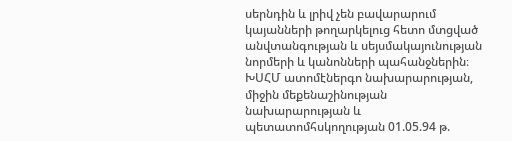սերնդին և լրիվ չեն բավարարում կայանների թողարկելուց հետո մտցված անվտանգության և սեյսմակայունության նորմերի և կանոնների պահանջներին։
ԽՍՀՄ ատոմէներգո նախարարության, միջին մեքենաշինության նախարարության և պետատոմհսկողության 01.05.94 թ.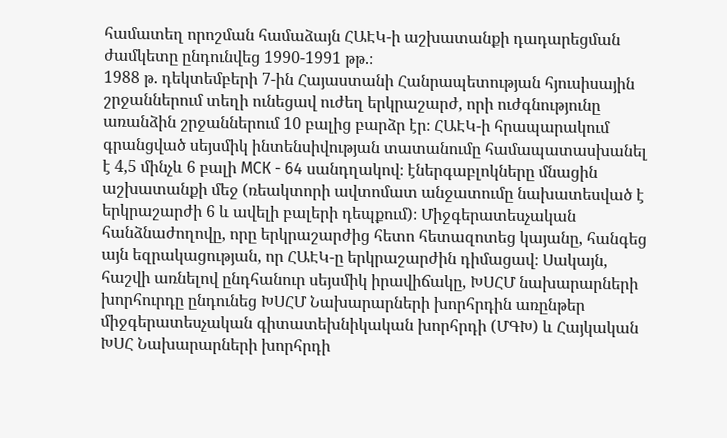համատեղ որոշման համաձայն ՀԱԷԿ-ի աշխատանքի դադարեցման ժամկետը ընդունվեց 1990-1991 թթ.։
1988 թ. դեկտեմբերի 7-ին Հայաստանի Հանրապետության հյուսիսային շրջաններում տեղի ունեցավ ուժեղ երկրաշարժ, որի ուժգնությունը առանձին շրջաններում 10 բալից բարձր էր։ ՀԱԷԿ-ի հրապարակում գրանցված սեյսմիկ ինտենսիվության տատանումը համապատասխանել է 4,5 մինչև 6 բալի МСК - 64 սանդղակով։ էներգաբլոկները մնացին աշխատանքի մեջ (ռեակտորի ավտոմատ անջատումը նախատեսված է երկրաշարժի 6 և ավելի բալերի դեպքում)։ Միջգերատեսչական հանձնաժողովը, որը երկրաշարժից հետո հետազոտեց կայանը, հանգեց այն եզրակացության, որ ՀԱԷԿ-ը երկրաշարժին դիմացավ։ Սակայն, հաշվի առնելով ընդհանուր սեյսմիկ իրավիճակը, ԽՍՀՄ նախարարների խորհուրդը ընդունեց ԽՍՀՄ Նախարարների խորհրդին առընթեր միջգերատեսչական գիտատեխնիկական խորհրդի (ՄԳԽ) և Հայկական ԽՍՀ Նախարարների խորհրդի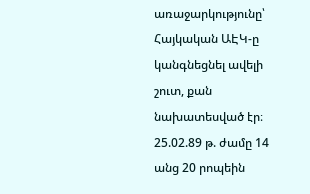առաջարկությունը՝ Հայկական ԱԷԿ-ը կանգնեցնել ավելի շուտ, քան նախատեսված էր։
25.02.89 թ. ժամը 14 անց 20 րոպեին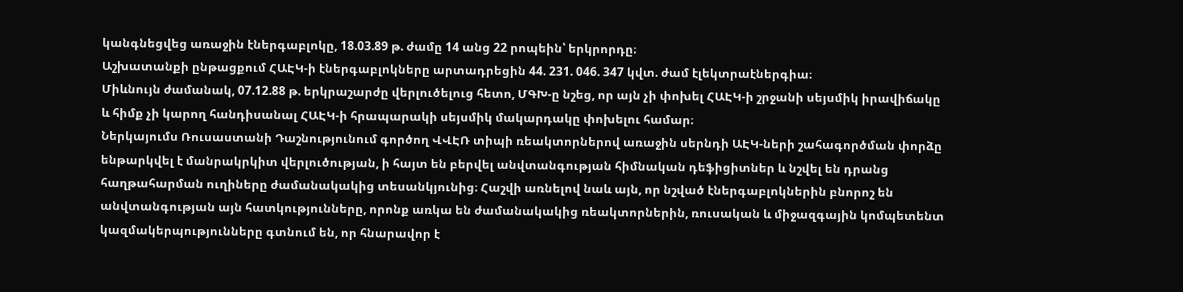կանգնեցվեց առաջին էներգաբլոկը, 18.03.89 թ. ժամը 14 անց 22 րոպեին՝ երկրորդը։
Աշխատանքի ընթացքում ՀԱԷԿ-ի էներգաբլոկները արտադրեցին 44. 231. 046. 347 կվտ. ժամ էլեկտրաէներգիա։
Միևնույն ժամանակ, 07.12.88 թ. երկրաշարժը վերլուծելուց հետո, ՄԳԽ-ը նշեց, որ այն չի փոխել ՀԱԷԿ-ի շրջանի սեյսմիկ իրավիճակը և հիմք չի կարող հանդիսանալ ՀԱԷԿ-ի հրապարակի սեյսմիկ մակարդակը փոխելու համար։
Ներկայումս Ռուսաստանի Դաշնությունում գործող ՎՎԷՌ տիպի ռեակտորներով առաջին սերնդի ԱԷԿ-ների շահագործման փորձը ենթարկվել է մանրակրկիտ վերլուծության, ի հայտ են բերվել անվտանգության հիմնական դեֆիցիտներ և նշվել են դրանց հաղթահարման ուղիները ժամանակակից տեսանկյունից։ Հաշվի առնելով նաև այն, որ նշված էներգաբլոկներին բնորոշ են անվտանգության այն հատկությունները, որոնք առկա են ժամանակակից ռեակտորներին, ռուսական և միջազգային կոմպետենտ կազմակերպությունները գտնում են, որ հնարավոր է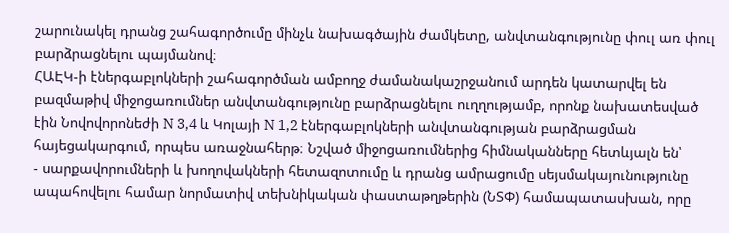շարունակել դրանց շահագործումը մինչև նախագծային ժամկետը, անվտանգությունը փուլ առ փուլ բարձրացնելու պայմանով։
ՀԱԷԿ-ի էներգաբլոկների շահագործման ամբողջ ժամանակաշրջանում արդեն կատարվել են բազմաթիվ միջոցառումներ անվտանգությունը բարձրացնելու ուղղությամբ, որոնք նախատեսված էին Նովովորոնեժի N 3,4 և Կոլայի N 1,2 էներգաբլոկների անվտանգության բարձրացման հայեցակարգում, որպես առաջնահերթ։ Նշված միջոցառումներից հիմնականները հետևյալն են՝
- սարքավորումների և խողովակների հետազոտումը և դրանց ամրացումը սեյսմակայունությունը ապահովելու համար նորմատիվ տեխնիկական փաստաթղթերին (ՆՏՓ) համապատասխան, որը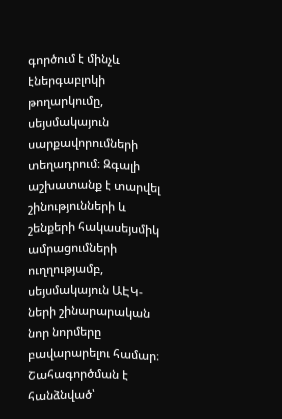գործում է մինչև էներգաբլոկի թողարկումը, սեյսմակայուն սարքավորումների տեղադրում։ Զգալի աշխատանք է տարվել շինությունների և շենքերի հակասեյսմիկ ամրացումների ուղղությամբ, սեյսմակայուն ԱԷԿ-ների շինարարական նոր նորմերը բավարարելու համար։
Շահագործման է հանձնված՝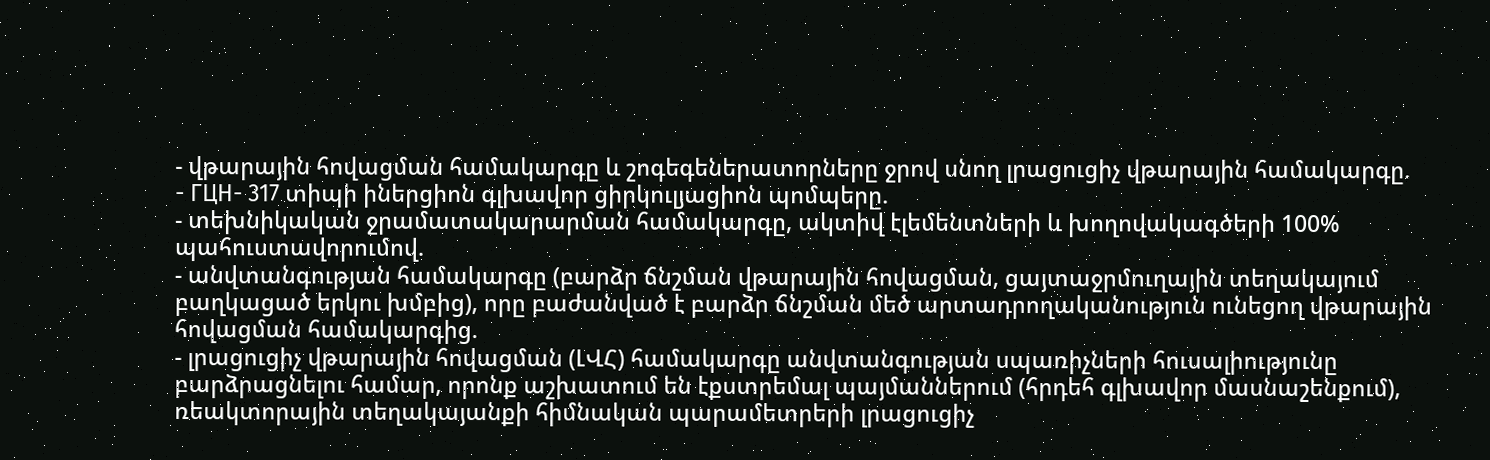- վթարային հովացման համակարգը և շոգեգեներատորները ջրով սնող լրացուցիչ վթարային համակարգը.
- ГЦН- 317 տիպի իներցիոն գլխավոր ցիրկուլյացիոն պոմպերը.
- տեխնիկական ջրամատակարարման համակարգը, ակտիվ էլեմենտների և խողովակագծերի 100% պահուստավորումով.
- անվտանգության համակարգը (բարձր ճնշման վթարային հովացման, ցայտաջրմուղային տեղակայում բաղկացած երկու խմբից), որը բաժանված է բարձր ճնշման մեծ արտադրողականություն ունեցող վթարային հովացման համակարգից.
- լրացուցիչ վթարային հովացման (ԼՎՀ) համակարգը անվտանգության սպառիչների հուսալիությունը բարձրացնելու համար, որոնք աշխատում են էքստրեմալ պայմաններում (հրդեհ գլխավոր մասնաշենքում), ռեակտորային տեղակայանքի հիմնական պարամետրերի լրացուցիչ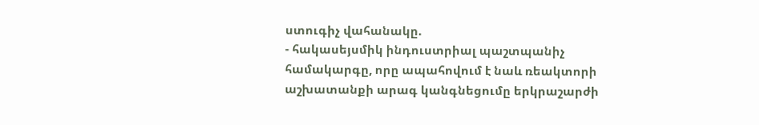ստուգիչ վահանակը.
- հակասեյսմիկ ինդուստրիալ պաշտպանիչ համակարգը, որը ապահովում է նաև ռեակտորի աշխատանքի արագ կանգնեցումը երկրաշարժի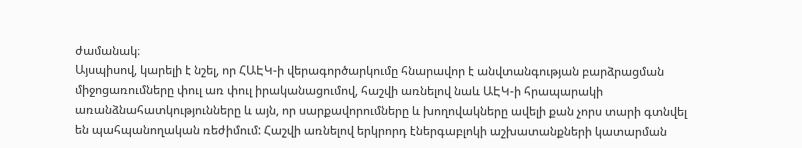ժամանակ։
Այսպիսով, կարելի է նշել, որ ՀԱԷԿ-ի վերագործարկումը հնարավոր է անվտանգության բարձրացման միջոցառումները փուլ առ փուլ իրականացումով, հաշվի առնելով նաև ԱԷԿ-ի հրապարակի առանձնահատկությունները և այն, որ սարքավորումները և խողովակները ավելի քան չորս տարի գտնվել են պահպանողական ռեժիմում: Հաշվի առնելով երկրորդ էներգաբլոկի աշխատանքների կատարման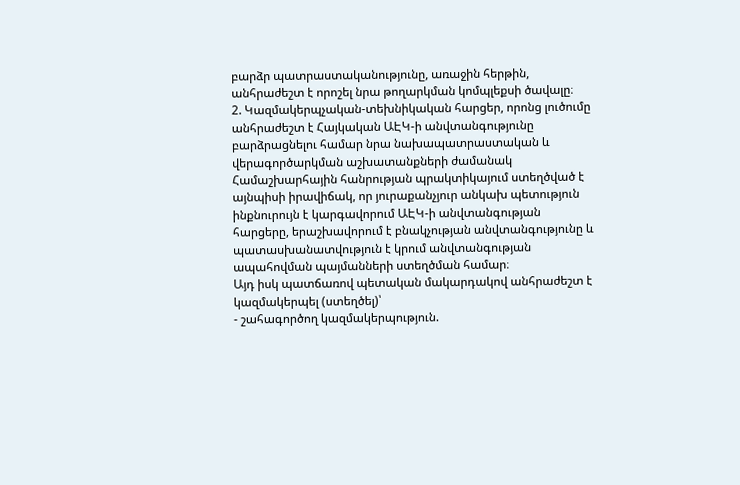բարձր պատրաստականությունը, առաջին հերթին, անհրաժեշտ է որոշել նրա թողարկման կոմպլեքսի ծավալը։
2. Կազմակերպչական-տեխնիկական հարցեր, որոնց լուծումը անհրաժեշտ է Հայկական ԱԷԿ-ի անվտանգությունը բարձրացնելու համար նրա նախապատրաստական և վերագործարկման աշխատանքների ժամանակ
Համաշխարհային հանրության պրակտիկայում ստեղծված է այնպիսի իրավիճակ, որ յուրաքանչյուր անկախ պետություն ինքնուրույն է կարգավորում ԱԷԿ-ի անվտանգության հարցերը, երաշխավորում է բնակչության անվտանգությունը և պատասխանատվություն է կրում անվտանգության ապահովման պայմանների ստեղծման համար։
Այդ իսկ պատճառով պետական մակարդակով անհրաժեշտ է կազմակերպել (ստեղծել)՝
- շահագործող կազմակերպություն.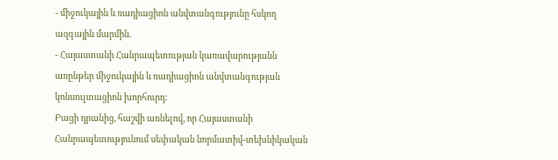- միջուկային և ռադիացիոն անվտանգությունը հսկող ազգային մարմին.
- Հայաստանի Հանրապետության կառավարությանն առընթեր միջուկային և ռադիացիոն անվտանգության կոնսուլտացիոն խորհուրդ:
Բացի դրանից, հաշվի առնելով, որ Հայաստանի Հանրապետությունում սեփական նորմատիվ-տեխնիկական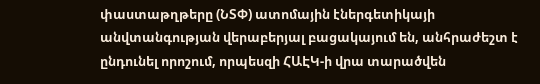փաստաթղթերը (ՆՏՓ) ատոմային էներգետիկայի անվտանգության վերաբերյալ բացակայում են, անհրաժեշտ է ընդունել որոշում, որպեսզի ՀԱԷԿ-ի վրա տարածվեն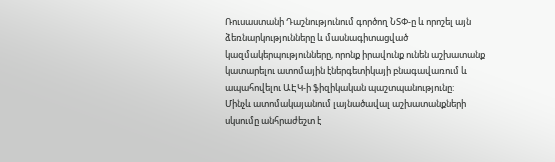Ռուսաստանի Դաշնությունում գործող ՆՏՓ-ը և որոշել այն ձեռնարկությունները և մասնագիտացված կազմակերպությունները, որոնք իրավունք ունեն աշխատանք կատարելու ատոմային էներգետիկայի բնագավառում և ապահովելու ԱԷԿ-ի ֆիզիկական պաշտպանությունը:
Մինչև ատոմակայանում լայնածավալ աշխատանքների սկսումը անհրաժեշտ է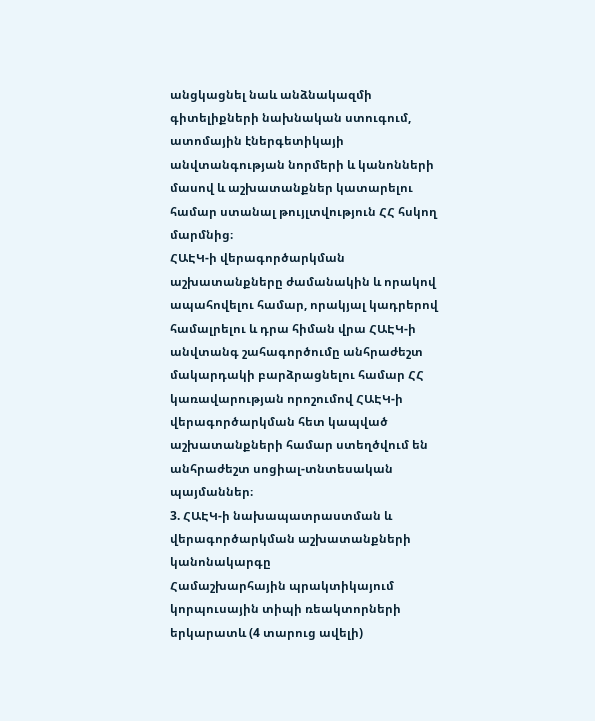անցկացնել նաև անձնակազմի գիտելիքների նախնական ստուգում, ատոմային էներգետիկայի անվտանգության նորմերի և կանոնների մասով և աշխատանքներ կատարելու համար ստանալ թույլտվություն ՀՀ հսկող մարմնից։
ՀԱԷԿ-ի վերագործարկման աշխատանքները ժամանակին և որակով ապահովելու համար, որակյալ կադրերով համալրելու և դրա հիման վրա ՀԱԷԿ-ի անվտանգ շահագործումը անհրաժեշտ մակարդակի բարձրացնելու համար ՀՀ կառավարության որոշումով ՀԱԷԿ-ի վերագործարկման հետ կապված աշխատանքների համար ստեղծվում են անհրաժեշտ սոցիալ-տնտեսական պայմաններ։
3. ՀԱԷԿ-ի նախապատրաստման և վերագործարկման աշխատանքների կանոնակարգը
Համաշխարհային պրակտիկայում կորպուսային տիպի ռեակտորների երկարատև (4 տարուց ավելի)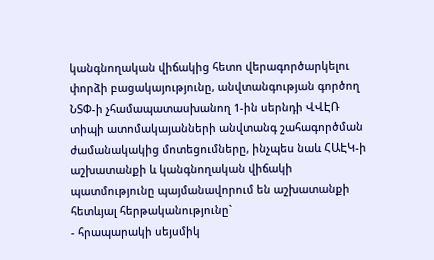կանգնողական վիճակից հետո վերագործարկելու փորձի բացակայությունը, անվտանգության գործող ՆՏՓ-ի չհամապատասխանող 1-ին սերնդի ՎՎԷՌ տիպի ատոմակայանների անվտանգ շահագործման ժամանակակից մոտեցումները, ինչպես նաև ՀԱԷԿ-ի աշխատանքի և կանգնողական վիճակի պատմությունը պայմանավորում են աշխատանքի հետևյալ հերթականությունը`
- հրապարակի սեյսմիկ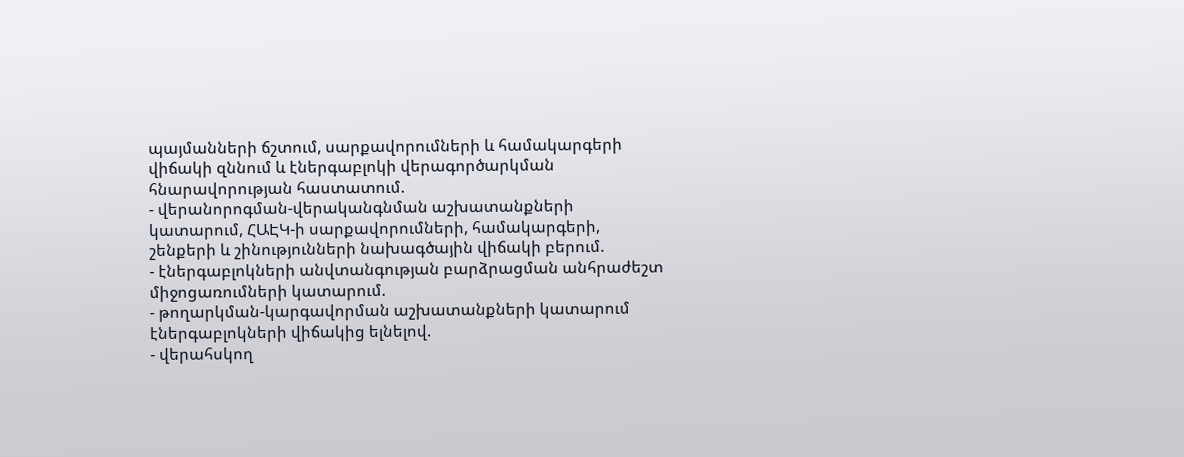պայմանների ճշտում, սարքավորումների և համակարգերի վիճակի զննում և էներգաբլոկի վերագործարկման հնարավորության հաստատում.
- վերանորոգման-վերականգնման աշխատանքների կատարում, ՀԱԷԿ-ի սարքավորումների, համակարգերի, շենքերի և շինությունների նախագծային վիճակի բերում.
- էներգաբլոկների անվտանգության բարձրացման անհրաժեշտ միջոցառումների կատարում.
- թողարկման-կարգավորման աշխատանքների կատարում էներգաբլոկների վիճակից ելնելով.
- վերահսկող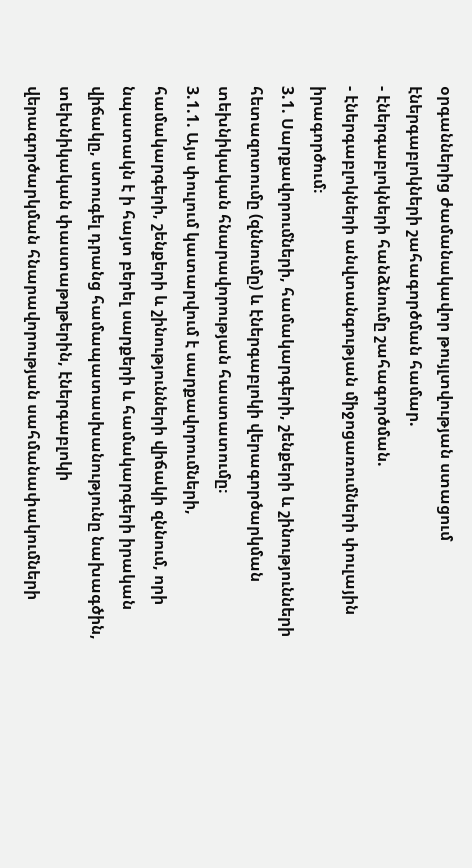օրգաններից ժամանակավոր թույլտվության ստացում էներգաբլոկների շահագործման համար.
- էներգաբլոկների հանձնումը շահագործման.
- էներգաբլոկների անվտանգության միջոցառումների փուլային իրագործում։
3.1. Սարքավորումների, համակարգերի, շենքերի և շինությունների հետազոտումը (զննումը) և էներգաբլոկի վերագործարկման տեխնիկական հնարավորության հաստատումը։
3.1.1. Այս փուլում կատարվում է սարքավորումների, համակարգերի, շենքերի և շինությունների վիճակի զննում, որի նպատակն է ի հայտ բերել սարքերի և համակարգերի իրական վիճակը, ստուգել դրանց համապատասխանությունը նախագծին, տեխնիկական փաստաթղթերին, էներգաբլոկի վերագործարկման հնարավորության սահմանափակումների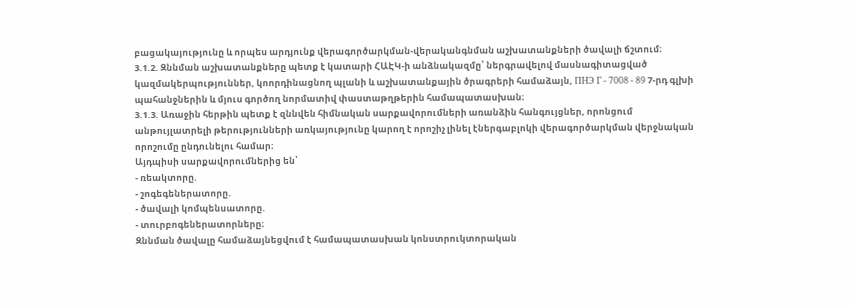բացակայությունը և որպես արդյունք վերագործարկման-վերականգնման աշխատանքների ծավալի ճշտում։
3.1.2. Զննման աշխատանքները պետք է կատարի ՀԱԷԿ-ի անձնակազմը՝ ներգրավելով մասնագիտացված կազմակերպություններ, կոորդինացնող պլանի և աշխատանքային ծրագրերի համաձայն, ПНЭ Г - 7008 - 89 7-րդ գլխի պահանջներին և մյուս գործող նորմատիվ փաստաթղթերին համապատասխան։
3.1.3. Առաջին հերթին պետք է զննվեն հիմնական սարքավորումների առանձին հանգույցներ, որոնցում անթույլատրելի թերությունների առկայությունը կարող է որոշիչ լինել էներգաբլոկի վերագործարկման վերջնական որոշումը ընդունելու համար։
Այդպիսի սարքավորումներից են՝
- ռեակտորը.
- շոգեգեներատորը.
- ծավալի կոմպենսատորը.
- տուրբոգեներատորները։
Զննման ծավալը համաձայնեցվում է համապատասխան կոնստրուկտորական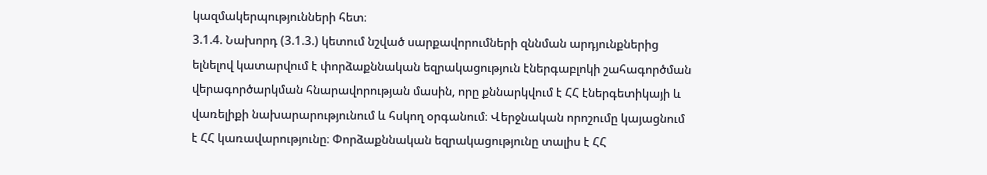կազմակերպությունների հետ։
3.1.4. Նախորդ (3.1.3.) կետում նշված սարքավորումների զննման արդյունքներից ելնելով կատարվում է փորձաքննական եզրակացություն էներգաբլոկի շահագործման վերագործարկման հնարավորության մասին, որը քննարկվում է ՀՀ էներգետիկայի և վառելիքի նախարարությունում և հսկող օրգանում։ Վերջնական որոշումը կայացնում է ՀՀ կառավարությունը։ Փորձաքննական եզրակացությունը տալիս է ՀՀ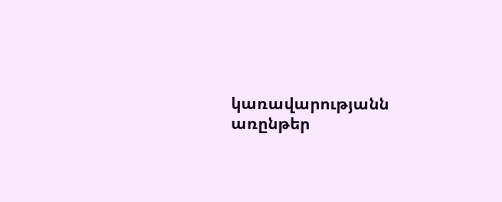կառավարությանն առընթեր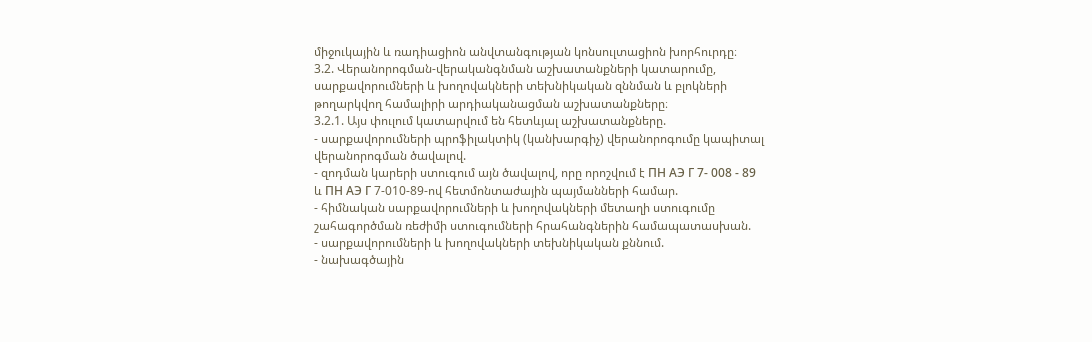միջուկային և ռադիացիոն անվտանգության կոնսուլտացիոն խորհուրդը։
3.2. Վերանորոգման-վերականգնման աշխատանքների կատարումը, սարքավորումների և խողովակների տեխնիկական զննման և բլոկների թողարկվող համալիրի արդիականացման աշխատանքները։
3.2.1. Այս փուլում կատարվում են հետևյալ աշխատանքները.
- սարքավորումների պրոֆիլակտիկ (կանխարգիչ) վերանորոգումը կապիտալ վերանորոգման ծավալով.
- զոդման կարերի ստուգում այն ծավալով, որը որոշվում է ПН АЭ Г 7- 008 - 89 և ПН АЭ Г 7-010-89-ով հետմոնտաժային պայմանների համար.
- հիմնական սարքավորումների և խողովակների մետաղի ստուգումը շահագործման ռեժիմի ստուգումների հրահանգներին համապատասխան.
- սարքավորումների և խողովակների տեխնիկական քննում.
- նախագծային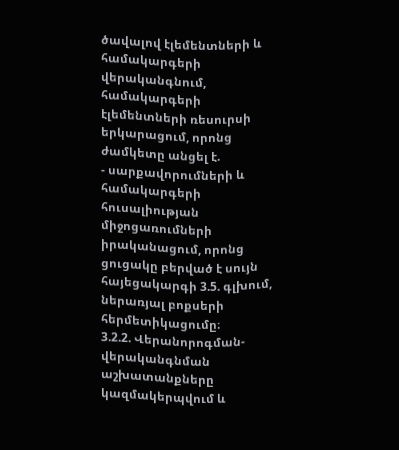ծավալով էլեմենտների և համակարգերի վերականգնում, համակարգերի էլեմենտների ռեսուրսի երկարացում, որոնց ժամկետը անցել է.
- սարքավորումների և համակարգերի հուսալիության միջոցառումների իրականացում, որոնց ցուցակը բերված է սույն հայեցակարգի 3.5. գլխում, ներառյալ բոքսերի հերմետիկացումը։
3.2.2. Վերանորոգման-վերականգնման աշխատանքները կազմակերպվում և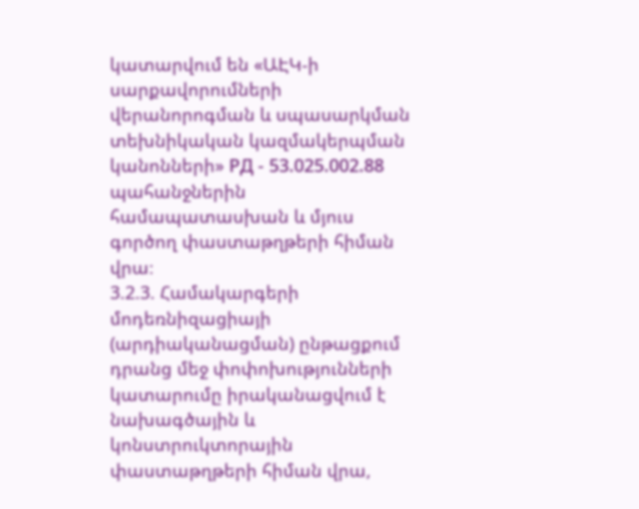կատարվում են «ԱԷԿ-ի սարքավորումների վերանորոգման և սպասարկման տեխնիկական կազմակերպման կանոնների» РД - 53.025.002.88 պահանջներին համապատասխան և մյուս գործող փաստաթղթերի հիման վրա։
3.2.3. Համակարգերի մոդեռնիզացիայի (արդիականացման) ընթացքում դրանց մեջ փոփոխությունների կատարումը իրականացվում է նախագծային և կոնստրուկտորային փաստաթղթերի հիման վրա,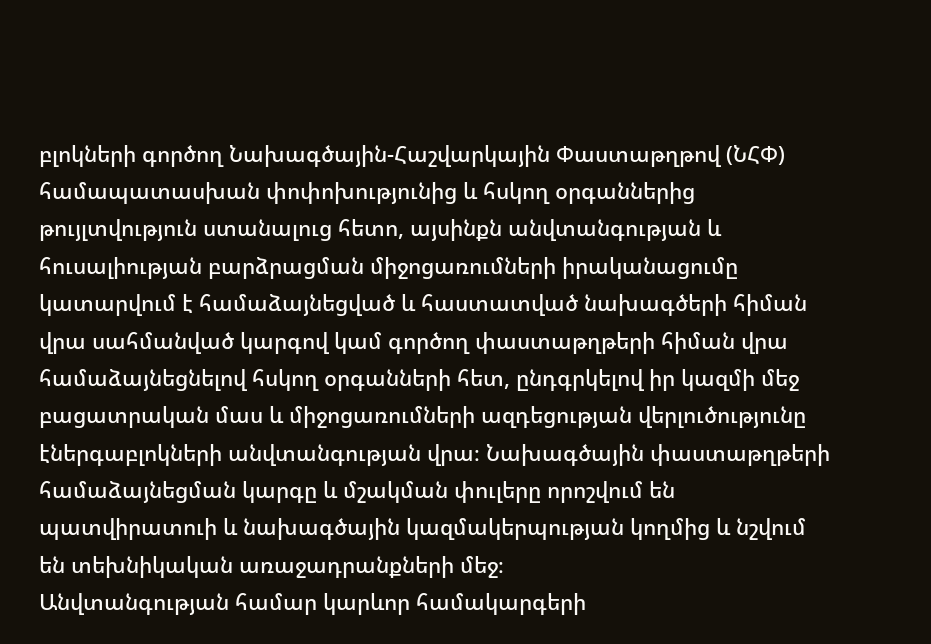բլոկների գործող Նախագծային-Հաշվարկային Փաստաթղթով (ՆՀՓ) համապատասխան փոփոխությունից և հսկող օրգաններից թույլտվություն ստանալուց հետո, այսինքն անվտանգության և հուսալիության բարձրացման միջոցառումների իրականացումը կատարվում է համաձայնեցված և հաստատված նախագծերի հիման վրա սահմանված կարգով կամ գործող փաստաթղթերի հիման վրա համաձայնեցնելով հսկող օրգանների հետ, ընդգրկելով իր կազմի մեջ բացատրական մաս և միջոցառումների ազդեցության վերլուծությունը էներգաբլոկների անվտանգության վրա։ Նախագծային փաստաթղթերի համաձայնեցման կարգը և մշակման փուլերը որոշվում են պատվիրատուի և նախագծային կազմակերպության կողմից և նշվում են տեխնիկական առաջադրանքների մեջ։
Անվտանգության համար կարևոր համակարգերի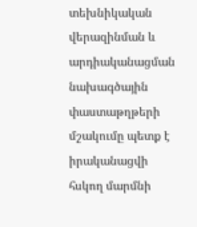տեխնիկական վերազինման և արդիականացման նախագծային փաստաթղթերի մշակումը պետք է իրականացվի հսկող մարմնի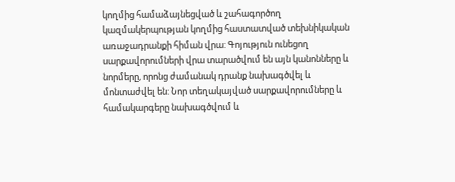կողմից համաձայնեցված և շահագործող կազմակերպության կողմից հաստատված տեխնիկական առաջադրանքի հիման վրա: Գոյություն ունեցող սարքավորումների վրա տարածվում են այն կանոնները և նորմերը, որոնց ժամանակ դրանք նախագծվել և մոնտաժվել են: Նոր տեղակայված սարքավորումները և համակարգերը նախագծվում և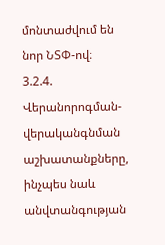մոնտաժվում են նոր ՆՏՓ-ով։
3.2.4. Վերանորոգման-վերականգնման աշխատանքները, ինչպես նաև անվտանգության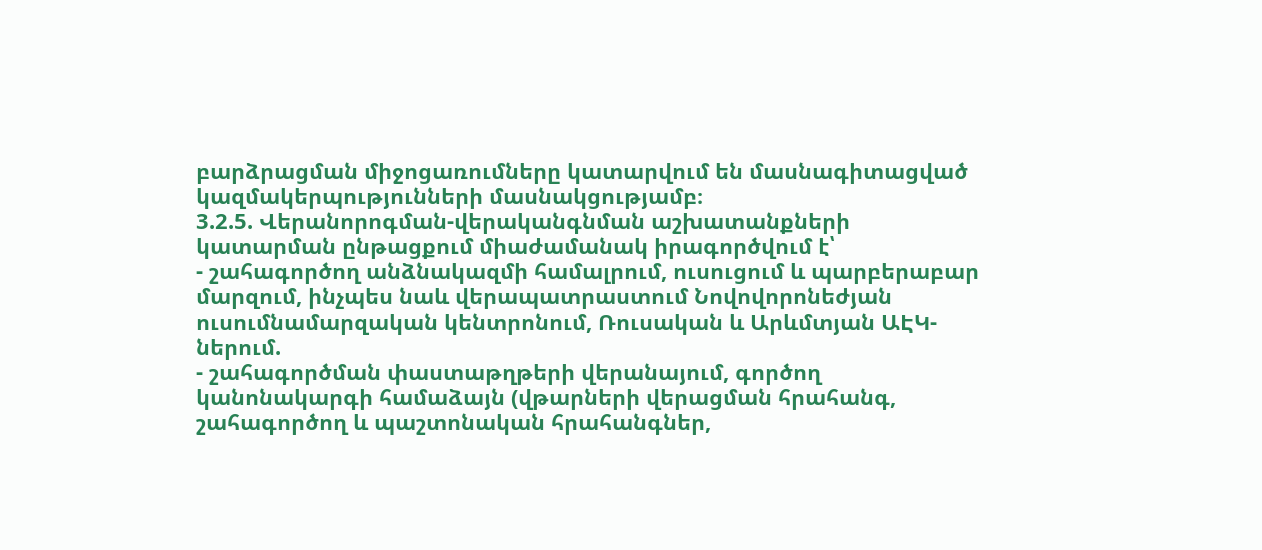բարձրացման միջոցառումները կատարվում են մասնագիտացված կազմակերպությունների մասնակցությամբ։
3.2.5. Վերանորոգման-վերականգնման աշխատանքների կատարման ընթացքում միաժամանակ իրագործվում է՝
- շահագործող անձնակազմի համալրում, ուսուցում և պարբերաբար մարզում, ինչպես նաև վերապատրաստում Նովովորոնեժյան ուսումնամարզական կենտրոնում, Ռուսական և Արևմտյան ԱԷԿ-ներում.
- շահագործման փաստաթղթերի վերանայում, գործող կանոնակարգի համաձայն (վթարների վերացման հրահանգ, շահագործող և պաշտոնական հրահանգներ,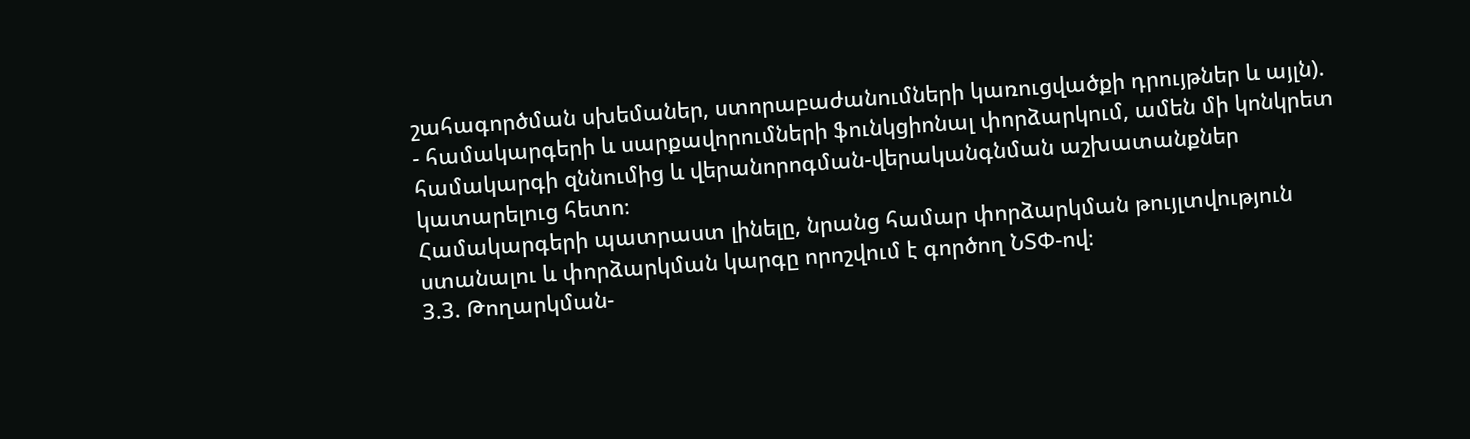շահագործման սխեմաներ, ստորաբաժանումների կառուցվածքի դրույթներ և այլն).
- համակարգերի և սարքավորումների ֆունկցիոնալ փորձարկում, ամեն մի կոնկրետ համակարգի զննումից և վերանորոգման-վերականգնման աշխատանքներ կատարելուց հետո։
Համակարգերի պատրաստ լինելը, նրանց համար փորձարկման թույլտվություն ստանալու և փորձարկման կարգը որոշվում է գործող ՆՏՓ-ով։
3.3. Թողարկման-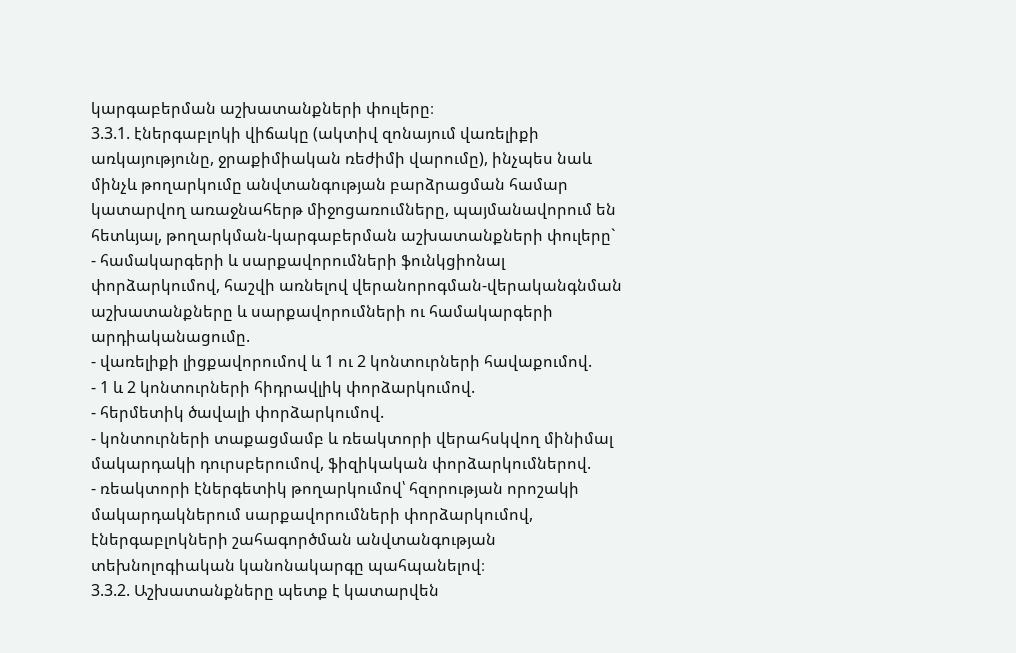կարգաբերման աշխատանքների փուլերը։
3.3.1. էներգաբլոկի վիճակը (ակտիվ զոնայում վառելիքի առկայությունը, ջրաքիմիական ռեժիմի վարումը), ինչպես նաև մինչև թողարկումը անվտանգության բարձրացման համար կատարվող առաջնահերթ միջոցառումները, պայմանավորում են հետևյալ, թողարկման-կարգաբերման աշխատանքների փուլերը`
- համակարգերի և սարքավորումների ֆունկցիոնալ փորձարկումով, հաշվի առնելով վերանորոգման-վերականգնման աշխատանքները և սարքավորումների ու համակարգերի արդիականացումը.
- վառելիքի լիցքավորումով և 1 ու 2 կոնտուրների հավաքումով.
- 1 և 2 կոնտուրների հիդրավլիկ փորձարկումով.
- հերմետիկ ծավալի փորձարկումով.
- կոնտուրների տաքացմամբ և ռեակտորի վերահսկվող մինիմալ մակարդակի դուրսբերումով, ֆիզիկական փորձարկումներով.
- ռեակտորի էներգետիկ թողարկումով՝ հզորության որոշակի մակարդակներում սարքավորումների փորձարկումով, էներգաբլոկների շահագործման անվտանգության տեխնոլոգիական կանոնակարգը պահպանելով։
3.3.2. Աշխատանքները պետք է կատարվեն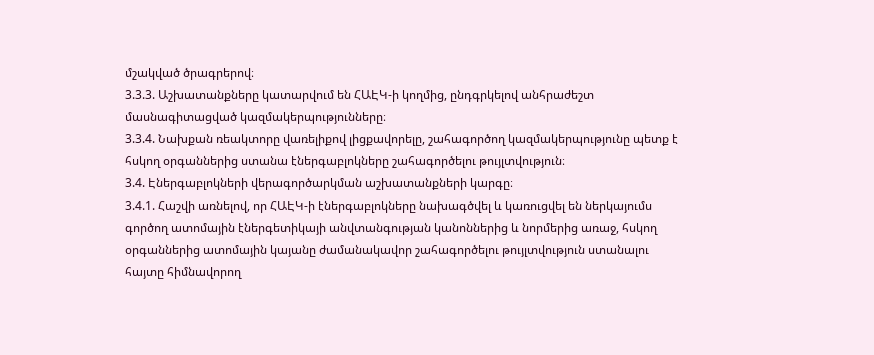մշակված ծրագրերով։
3.3.3. Աշխատանքները կատարվում են ՀԱԷԿ-ի կողմից, ընդգրկելով անհրաժեշտ մասնագիտացված կազմակերպությունները։
3.3.4. Նախքան ռեակտորը վառելիքով լիցքավորելը, շահագործող կազմակերպությունը պետք է հսկող օրգաններից ստանա էներգաբլոկները շահագործելու թույլտվություն։
3.4. Էներգաբլոկների վերագործարկման աշխատանքների կարգը։
3.4.1. Հաշվի առնելով, որ ՀԱԷԿ-ի էներգաբլոկները նախագծվել և կառուցվել են ներկայումս գործող ատոմային էներգետիկայի անվտանգության կանոններից և նորմերից առաջ, հսկող օրգաններից ատոմային կայանը ժամանակավոր շահագործելու թույլտվություն ստանալու հայտը հիմնավորող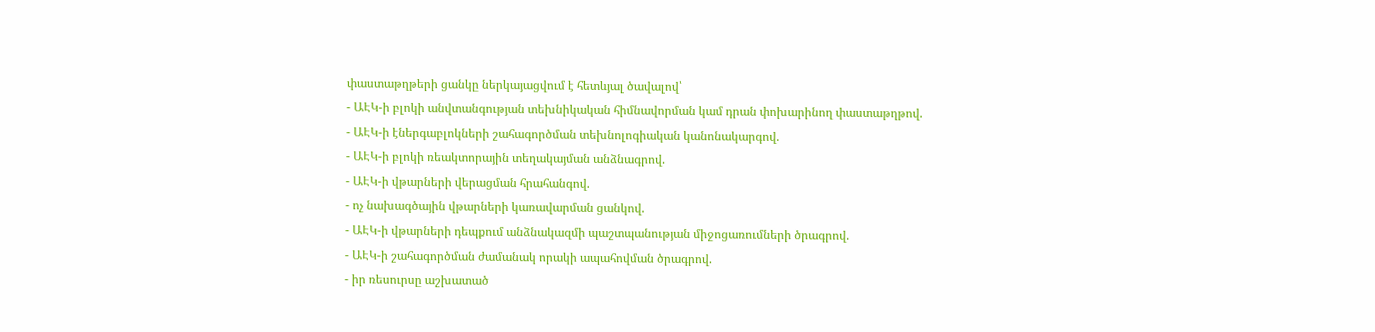փաստաթղթերի ցանկը ներկայացվում է հետևյալ ծավալով՝
- ԱԷԿ-ի բլոկի անվտանգության տեխնիկական հիմնավորման կամ դրան փոխարինող փաստաթղթով.
- ԱԷԿ-ի էներգաբլոկների շահագործման տեխնոլոգիական կանոնակարգով.
- ԱԷԿ-ի բլոկի ռեակտորային տեղակայման անձնագրով.
- ԱԷԿ-ի վթարների վերացման հրահանգով.
- ոչ նախագծային վթարների կառավարման ցանկով.
- ԱԷԿ-ի վթարների դեպքում անձնակազմի պաշտպանության միջոցառումների ծրագրով.
- ԱԷԿ-ի շահագործման ժամանակ որակի ապահովման ծրագրով.
- իր ռեսուրսը աշխատած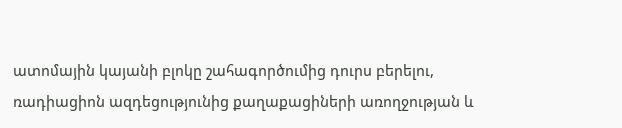ատոմային կայանի բլոկը շահագործումից դուրս բերելու, ռադիացիոն ազդեցությունից քաղաքացիների առողջության և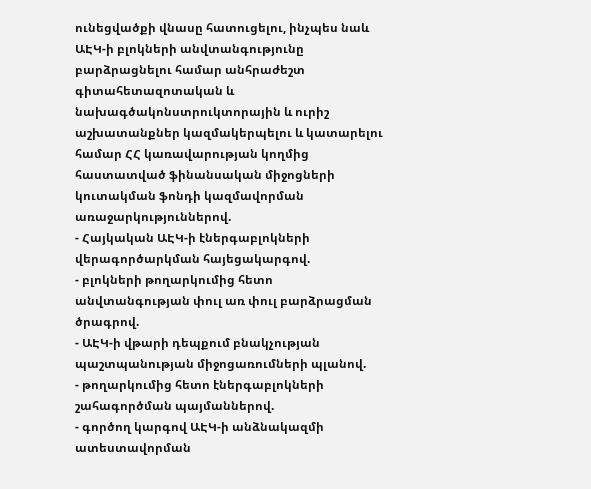ունեցվածքի վնասը հատուցելու, ինչպես նաև ԱԷԿ-ի բլոկների անվտանգությունը բարձրացնելու համար անհրաժեշտ գիտահետազոտական և նախագծակոնստրուկտորային և ուրիշ աշխատանքներ կազմակերպելու և կատարելու համար ՀՀ կառավարության կողմից հաստատված ֆինանսական միջոցների կուտակման ֆոնդի կազմավորման առաջարկություններով.
- Հայկական ԱԷԿ-ի էներգաբլոկների վերագործարկման հայեցակարգով.
- բլոկների թողարկումից հետո անվտանգության փուլ առ փուլ բարձրացման ծրագրով.
- ԱԷԿ-ի վթարի դեպքում բնակչության պաշտպանության միջոցառումների պլանով.
- թողարկումից հետո էներգաբլոկների շահագործման պայմաններով.
- գործող կարգով ԱԷԿ-ի անձնակազմի ատեստավորման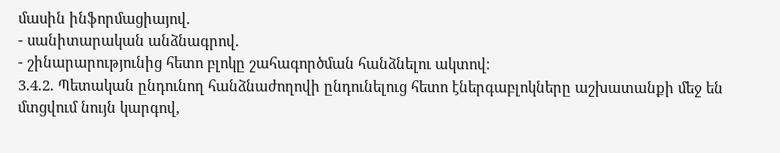մասին ինֆորմացիայով.
- սանիտարական անձնագրով.
- շինարարությունից հետո բլոկը շահագործման հանձնելու ակտով։
3.4.2. Պետական ընդունող հանձնաժողովի ընդունելուց հետո էներգաբլոկները աշխատանքի մեջ են մտցվում նույն կարգով,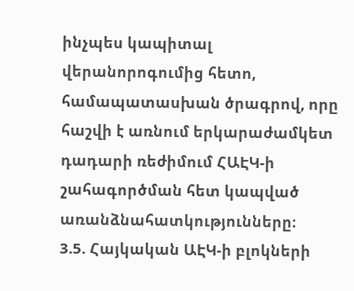ինչպես կապիտալ վերանորոգումից հետո, համապատասխան ծրագրով, որը հաշվի է առնում երկարաժամկետ դադարի ռեժիմում ՀԱԷԿ-ի շահագործման հետ կապված առանձնահատկությունները։
3.5. Հայկական ԱԷԿ-ի բլոկների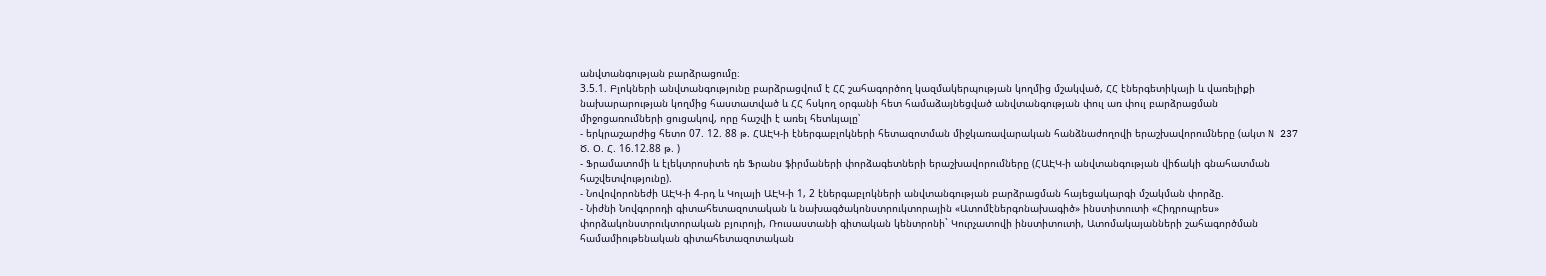անվտանգության բարձրացումը։
3.5.1. Բլոկների անվտանգությունը բարձրացվում է ՀՀ շահագործող կազմակերպության կողմից մշակված, ՀՀ էներգետիկայի և վառելիքի նախարարության կողմից հաստատված և ՀՀ հսկող օրգանի հետ համաձայնեցված անվտանգության փուլ առ փուլ բարձրացման միջոցառումների ցուցակով, որը հաշվի է առել հետևյալը՝
- երկրաշարժից հետո 07. 12. 88 թ. ՀԱԷԿ-ի էներգաբլոկների հետազոտման միջկառավարական հանձնաժողովի երաշխավորումները (ակտ N 237 Ծ. Օ. Հ. 16.12.88 թ. )
- Ֆրամատոմի և էլեկտրոսիտե դե Ֆրանս ֆիրմաների փորձագետների երաշխավորումները (ՀԱԷԿ-ի անվտանգության վիճակի գնահատման հաշվետվությունը).
- Նովովորոնեժի ԱԷԿ-ի 4-րդ և Կոլայի ԱԷԿ-ի 1, 2 էներգաբլոկների անվտանգության բարձրացման հայեցակարգի մշակման փորձը.
- Նիժնի Նովգորոդի գիտահետազոտական և նախագծակոնստրուկտորային «Ատոմէներգոնախագիծ» ինստիտուտի «Հիդրոպրես» փորձակոնստրուկտորական բյուրոյի, Ռուսաստանի գիտական կենտրոնի` Կուրչատովի ինստիտուտի, Ատոմակայանների շահագործման համամիութենական գիտահետազոտական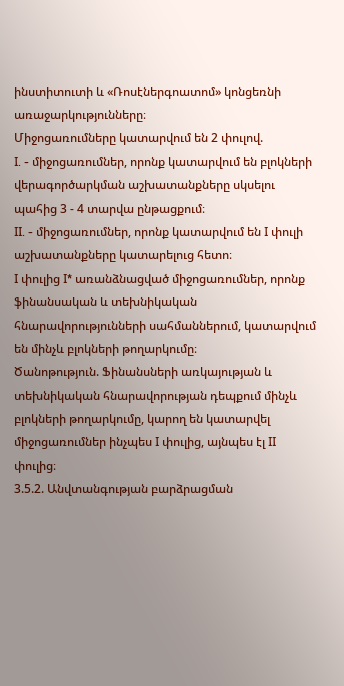ինստիտուտի և «Ռոսէներգոատոմ» կոնցեռնի առաջարկությունները։
Միջոցառումները կատարվում են 2 փուլով.
I. - միջոցառումներ, որոնք կատարվում են բլոկների վերագործարկման աշխատանքները սկսելու պահից 3 - 4 տարվա ընթացքում։
II. - միջոցառումներ, որոնք կատարվում են I փուլի աշխատանքները կատարելուց հետո։
I փուլից I* առանձնացված միջոցառումներ, որոնք ֆինանսական և տեխնիկական հնարավորությունների սահմաններում, կատարվում են մինչև բլոկների թողարկումը։
Ծանոթություն. Ֆինանսների առկայության և տեխնիկական հնարավորության դեպքում մինչև բլոկների թողարկումը, կարող են կատարվել միջոցառումներ ինչպես I փուլից, այնպես էլ II փուլից։
3.5.2. Անվտանգության բարձրացման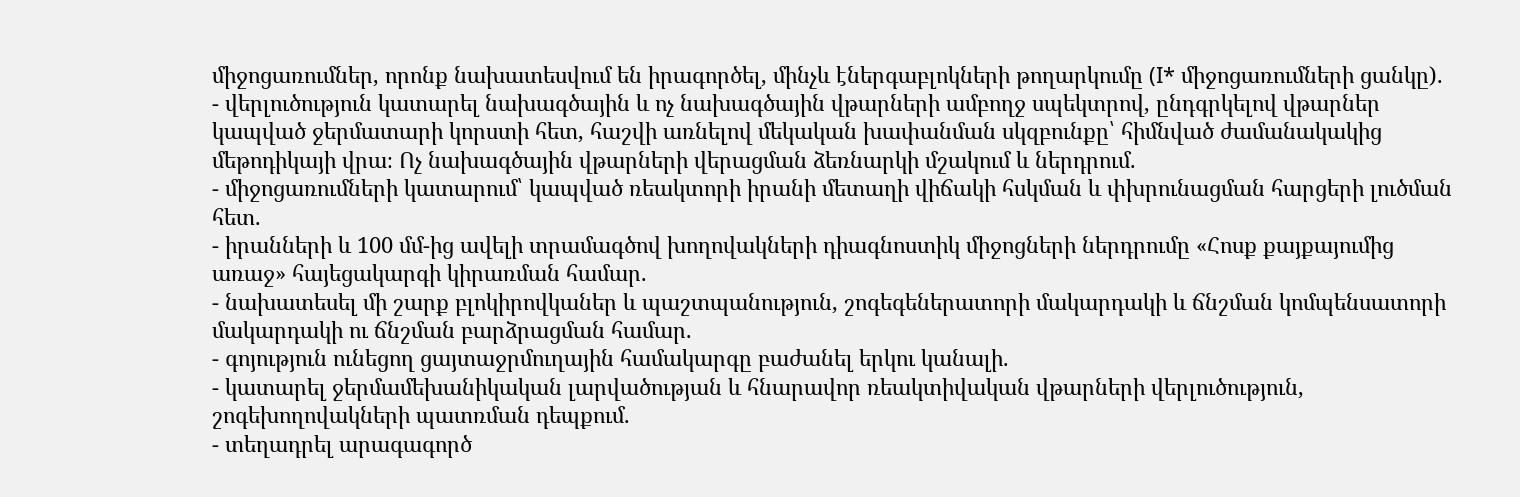միջոցառումներ, որոնք նախատեսվում են իրագործել, մինչև էներգաբլոկների թողարկումը (I* միջոցառումների ցանկը).
- վերլուծություն կատարել նախագծային և ոչ նախագծային վթարների ամբողջ սպեկտրով, ընդգրկելով վթարներ կապված ջերմատարի կորստի հետ, հաշվի առնելով մեկական խափանման սկզբունքը՝ հիմնված ժամանակակից մեթոդիկայի վրա։ Ոչ նախագծային վթարների վերացման ձեռնարկի մշակում և ներդրում.
- միջոցառումների կատարում՝ կապված ռեակտորի իրանի մետաղի վիճակի հսկման և փխրունացման հարցերի լուծման հետ.
- իրանների և 100 մմ-ից ավելի տրամագծով խողովակների դիագնոստիկ միջոցների ներդրումը «Հոսք քայքայումից առաջ» հայեցակարգի կիրառման համար.
- նախատեսել մի շարք բլոկիրովկաներ և պաշտպանություն, շոգեգեներատորի մակարդակի և ճնշման կոմպենսատորի մակարդակի ու ճնշման բարձրացման համար.
- գոյություն ունեցող ցայտաջրմուղային համակարգը բաժանել երկու կանալի.
- կատարել ջերմամեխանիկական լարվածության և հնարավոր ռեակտիվական վթարների վերլուծություն, շոգեխողովակների պատռման դեպքում.
- տեղադրել արագագործ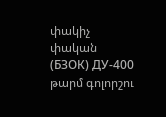փակիչ փական (БЗОК) ДУ-400 թարմ գոլորշու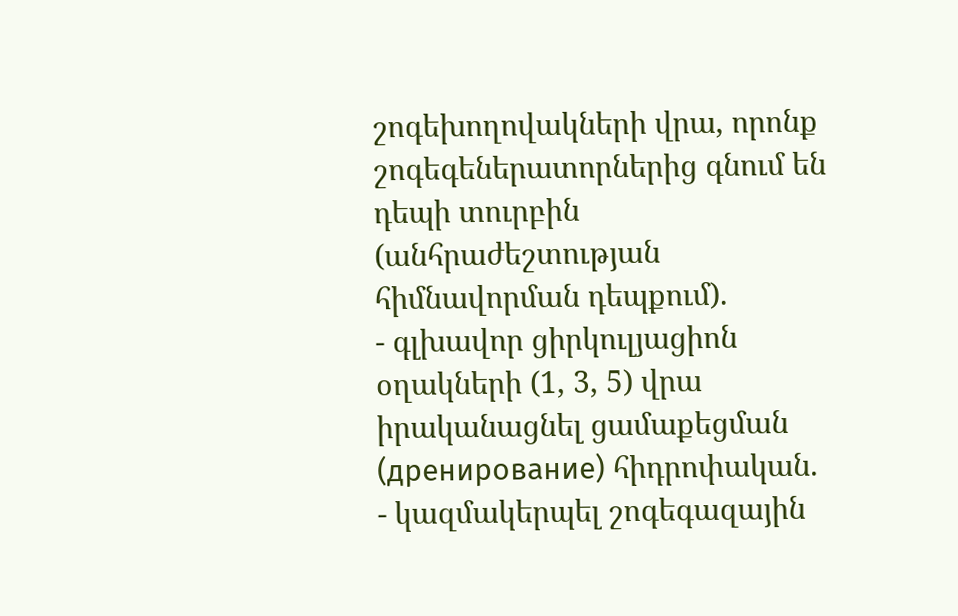շոգեխողովակների վրա, որոնք շոգեգեներատորներից գնում են դեպի տուրբին (անհրաժեշտության հիմնավորման դեպքում).
- գլխավոր ցիրկուլյացիոն օղակների (1, 3, 5) վրա իրականացնել ցամաքեցման (дренирование) հիդրոփական.
- կազմակերպել շոգեգազային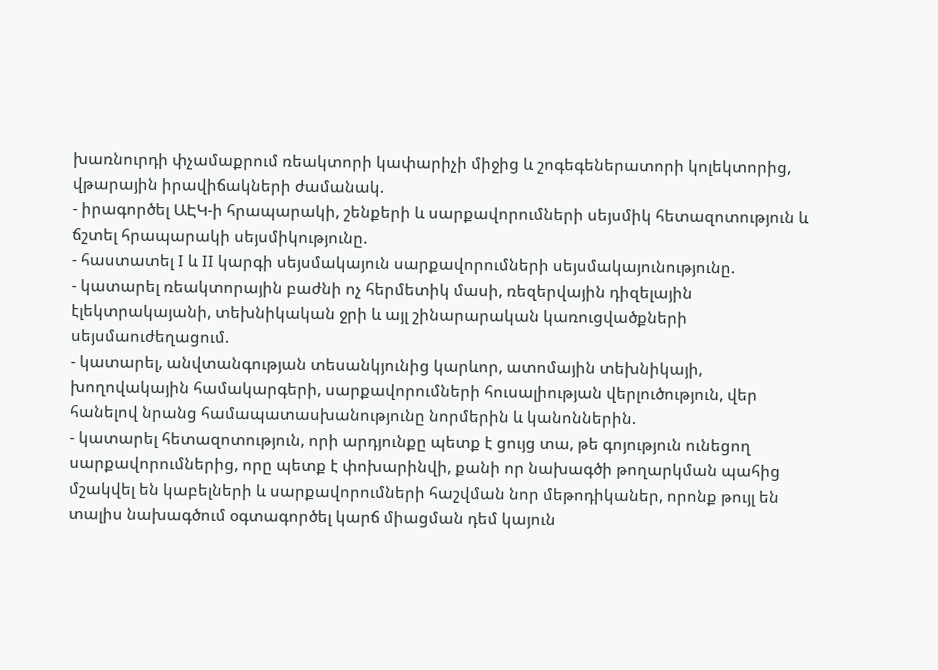խառնուրդի փչամաքրում ռեակտորի կափարիչի միջից և շոգեգեներատորի կոլեկտորից, վթարային իրավիճակների ժամանակ.
- իրագործել ԱԷԿ-ի հրապարակի, շենքերի և սարքավորումների սեյսմիկ հետազոտություն և ճշտել հրապարակի սեյսմիկությունը.
- հաստատել I և II կարգի սեյսմակայուն սարքավորումների սեյսմակայունությունը.
- կատարել ռեակտորային բաժնի ոչ հերմետիկ մասի, ռեզերվային դիզելային էլեկտրակայանի, տեխնիկական ջրի և այլ շինարարական կառուցվածքների սեյսմաուժեղացում.
- կատարել, անվտանգության տեսանկյունից կարևոր, ատոմային տեխնիկայի, խողովակային համակարգերի, սարքավորումների հուսալիության վերլուծություն, վեր հանելով նրանց համապատասխանությունը նորմերին և կանոններին.
- կատարել հետազոտություն, որի արդյունքը պետք է ցույց տա, թե գոյություն ունեցող սարքավորումներից, որը պետք է փոխարինվի, քանի որ նախագծի թողարկման պահից մշակվել են կաբելների և սարքավորումների հաշվման նոր մեթոդիկաներ, որոնք թույլ են տալիս նախագծում օգտագործել կարճ միացման դեմ կայուն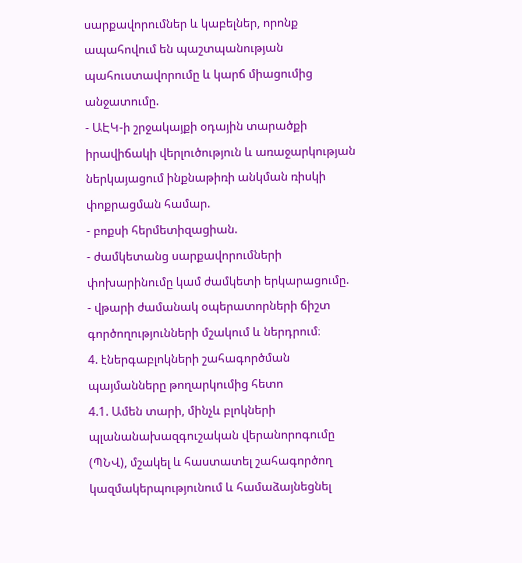սարքավորումներ և կաբելներ, որոնք ապահովում են պաշտպանության պահուստավորումը և կարճ միացումից անջատումը.
- ԱԷԿ-ի շրջակայքի օդային տարածքի իրավիճակի վերլուծություն և առաջարկության ներկայացում ինքնաթիռի անկման ռիսկի փոքրացման համար.
- բոքսի հերմետիզացիան.
- ժամկետանց սարքավորումների փոխարինումը կամ ժամկետի երկարացումը.
- վթարի ժամանակ օպերատորների ճիշտ գործողությունների մշակում և ներդրում։
4. էներգաբլոկների շահագործման պայմանները թողարկումից հետո
4.1. Ամեն տարի, մինչև բլոկների պլանանախազգուշական վերանորոգումը (ՊՆՎ), մշակել և հաստատել շահագործող կազմակերպությունում և համաձայնեցնել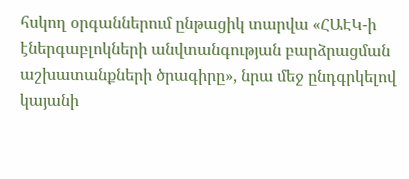հսկող օրգաններում ընթացիկ տարվա «ՀԱԷԿ-ի էներգաբլոկների անվտանգության բարձրացման աշխատանքների ծրագիրը», նրա մեջ ընդգրկելով կայանի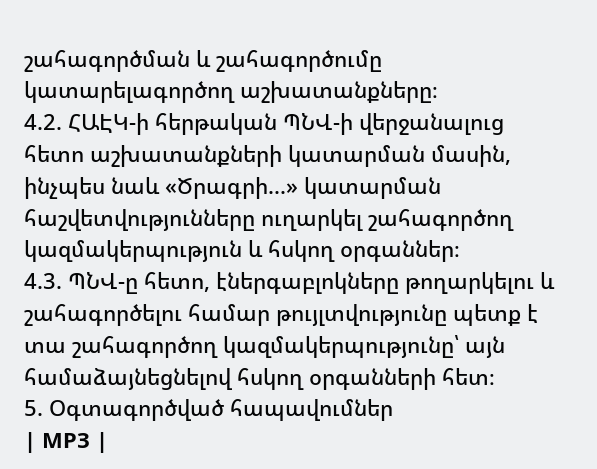շահագործման և շահագործումը կատարելագործող աշխատանքները։
4.2. ՀԱԷԿ-ի հերթական ՊՆՎ-ի վերջանալուց հետո աշխատանքների կատարման մասին, ինչպես նաև «Ծրագրի...» կատարման հաշվետվությունները ուղարկել շահագործող կազմակերպություն և հսկող օրգաններ։
4.3. ՊՆՎ-ը հետո, էներգաբլոկները թողարկելու և շահագործելու համար թույլտվությունը պետք է տա շահագործող կազմակերպությունը՝ այն համաձայնեցնելով հսկող օրգանների հետ։
5. Օգտագործված հապավումներ
| МРЗ |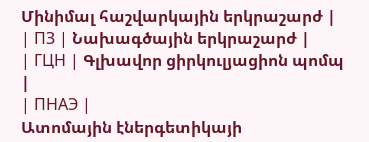Մինիմալ հաշվարկային երկրաշարժ |
| ПЗ | Նախագծային երկրաշարժ |
| ГЦН | Գլխավոր ցիրկուլյացիոն պոմպ |
| ПНАЭ |
Ատոմային էներգետիկայի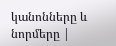կանոնները և նորմերը |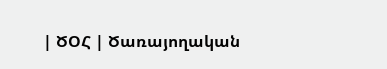| ԾՕՀ | Ծառայողական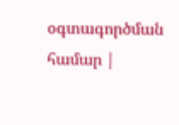օգտագործման համար |